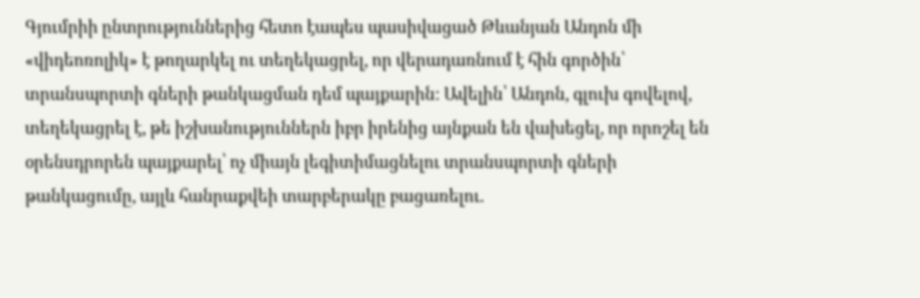Գյումրիի ընտրություններից հետո էապես պասիվացած Թևանյան Անդոն մի «վիդեոռոլիկ» է թողարկել ու տեղեկացրել, որ վերադառնում է հին գործին՝ տրանսպորտի գների թանկացման դեմ պայքարին: Ավելին՝ Անդոն, գլուխ գովելով, տեղեկացրել է, թե իշխանություններն իբր իրենից այնքան են վախեցել, որ որոշել են օրենսդրորեն պայքարել՝ ոչ միայն լեգիտիմացնելու տրանսպորտի գների թանկացումը, այլև հանրաքվեի տարբերակը բացառելու.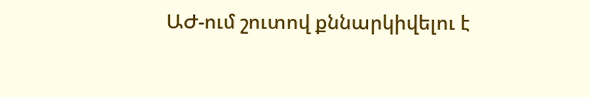ԱԺ-ում շուտով քննարկիվելու է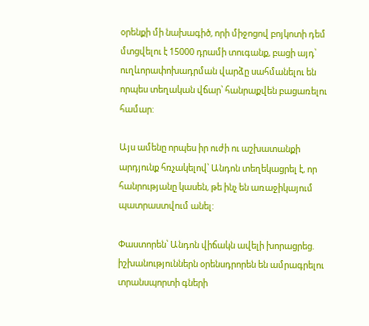օրենքի մի նախագիծ, որի միջոցով բոյկոտի դեմ մտցվելու է 15000 դրամի տուգանք, բացի այդ՝ ուղևորափոխադրման վարձը սահմանելու են որպես տեղական վճար՝ հանրաքվեն բացառելու համար:

Այս ամենը որպես իր ուժի ու աշխատանքի արդյունք հռչակելով՝ Անդոն տեղեկացրել է, որ հանրությանը կասեն, թե ինչ են առաջիկայում պատրաստվում անել:

Փաստորեն՝ Անդոն վիճակն ավելի խորացրեց. իշխանություններն օրենսդրորեն են ամրագրելու տրանսպորտի գների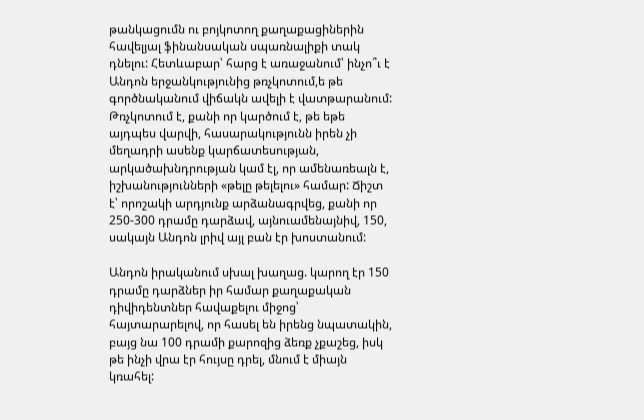թանկացումն ու բոյկոտող քաղաքացիներին հավելյալ ֆինանսական սպառնալիքի տակ դնելու: Հետևաբար՝ հարց է առաջանում՝ ինչո՞ւ է Անդոն երջանկությունից թռչկոտում,ե թե գործնականում վիճակն ավելի է վատթարանում: Թռչկոտում է, քանի որ կարծում է, թե եթե այդպես վարվի, հասարակությունն իրեն չի մեղադրի ասենք կարճատեսության, արկածախնդրության կամ էլ, որ ամենառեալն է, իշխանությունների «թելը թելելու» համար: Ճիշտ է՝ որոշակի արդյունք արձանագրվեց, քանի որ 250-300 դրամը դարձավ, այնուամենայնիվ, 150, սակայն Անդոն լրիվ այլ բան էր խոստանում:

Անդոն իրականում սխալ խաղաց. կարող էր 150 դրամը դարձներ իր համար քաղաքական դիվիդենտներ հավաքելու միջոց՝ հայտարարելով, որ հասել են իրենց նպատակին, բայց նա 100 դրամի քարոզից ձեռք չքաշեց, իսկ թե ինչի վրա էր հույսը դրել, մնում է միայն կռահել: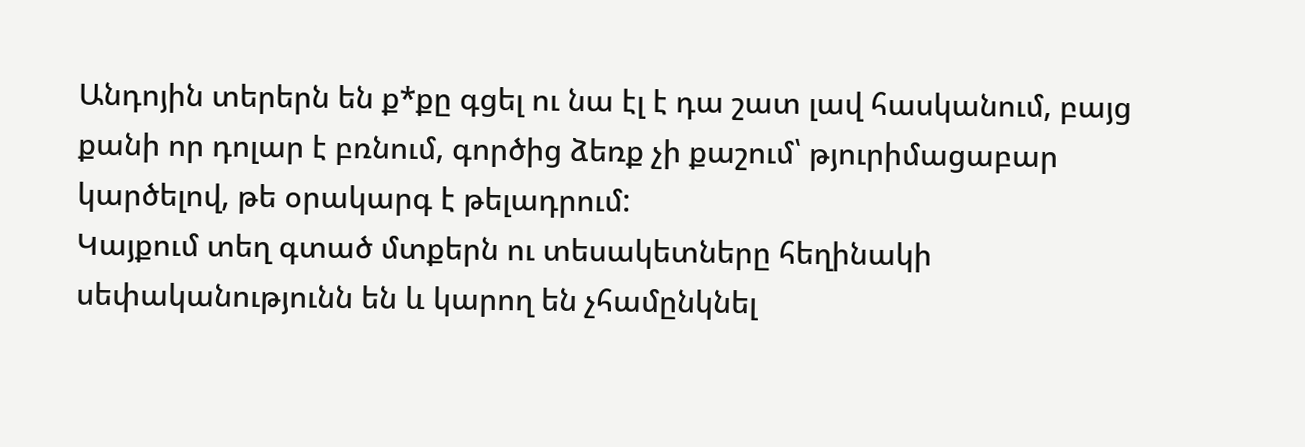Անդոյին տերերն են ք*քը գցել ու նա էլ է դա շատ լավ հասկանում, բայց քանի որ դոլար է բռնում, գործից ձեռք չի քաշում՝ թյուրիմացաբար կարծելով, թե օրակարգ է թելադրում:
Կայքում տեղ գտած մտքերն ու տեսակետները հեղինակի սեփականությունն են և կարող են չհամընկնել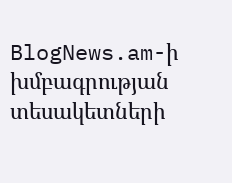BlogNews.am-ի խմբագրության տեսակետների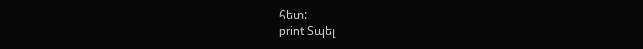հետ:
print Տպել